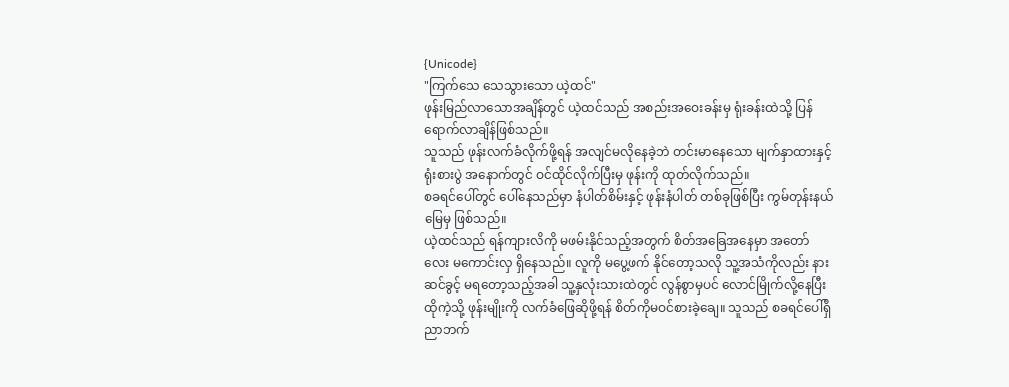{Unicode}
"ကြက်သေ သေသွားသော ယဲ့ထင်"
ဖုန်းမြည်လာသောအချိန်တွင် ယဲ့ထင်သည် အစည်းအဝေးခန်းမှ ရုံးခန်းထဲသို့ ပြန်ရောက်လာချိန်ဖြစ်သည်။
သူသည် ဖုန်းလက်ခံလိုက်ဖို့ရန် အလျင်မလိုနေခဲ့ဘဲ တင်းမာနေသော မျက်နှာထားနှင့် ရုံးစားပွဲ အနောက်တွင် ဝင်ထိုင်လိုက်ပြီးမှ ဖုန်းကို ထုတ်လိုက်သည်။
စခရင်ပေါ်တွင် ပေါ်နေသည်မှာ နံပါတ်စိမ်းနှင့် ဖုန်းနံပါတ် တစ်ခုဖြစ်ပြီး ကွမ်တုန်းနယ်မြေမှ ဖြစ်သည်။
ယဲ့ထင်သည် ရန်ကျားလိကို မဖမ်းနိုင်သည့်အတွက် စိတ်အခြေအနေမှာ အတော်လေး မကောင်းလှ ရှိနေသည်။ လူကို မပွေ့ဖက် နိုင်တော့သလို သူ့အသံကိုလည်း နားဆင်ခွင့် မရတော့သည့်အခါ သူ့နှလုံးသားထဲတွင် လွန်စွာမှပင် လောင်မြိုက်လို့နေပြီး ထိုကဲ့သို့ ဖုန်းမျိုးကို လက်ခံဖြေဆိုဖို့ရန် စိတ်ကိုမဝင်စားခဲ့ချေ။ သူသည် စခရင်ပေါ်ရှိ ညာဘက်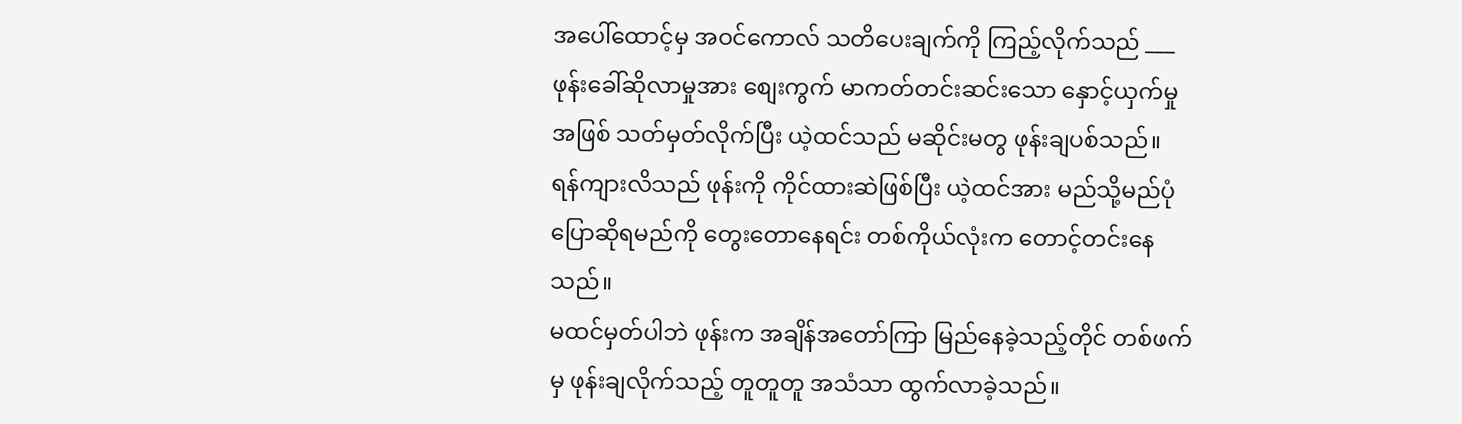အပေါ်ထောင့်မှ အဝင်ကောလ် သတိပေးချက်ကို ကြည့်လိုက်သည် ___ဖုန်းခေါ်ဆိုလာမှုအား စျေးကွက် မာကတ်တင်းဆင်းသော နှောင့်ယှက်မှုအဖြစ် သတ်မှတ်လိုက်ပြီး ယဲ့ထင်သည် မဆိုင်းမတွ ဖုန်းချပစ်သည်။
ရန်ကျားလိသည် ဖုန်းကို ကိုင်ထားဆဲဖြစ်ပြီး ယဲ့ထင်အား မည်သို့မည်ပုံ ပြောဆိုရမည်ကို တွေးတောနေရင်း တစ်ကိုယ်လုံးက တောင့်တင်းနေသည်။
မထင်မှတ်ပါဘဲ ဖုန်းက အချိန်အတော်ကြာ မြည်နေခဲ့သည့်တိုင် တစ်ဖက်မှ ဖုန်းချလိုက်သည့် တူတူတူ အသံသာ ထွက်လာခဲ့သည်။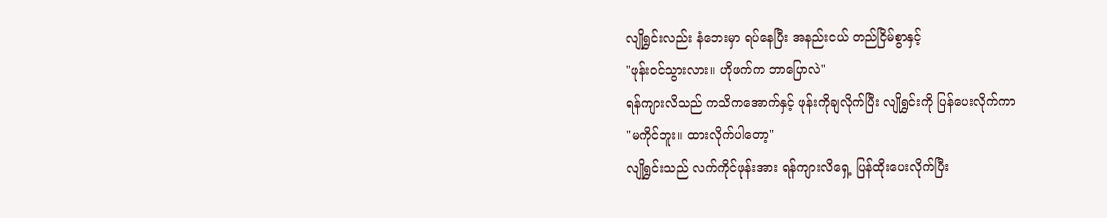လျိုရွှင်းလည်း နံဘေးမှာ ရပ်နေပြီး အနည်းငယ် တည်ငြိမ်စွာနှင့်
"ဖုန်းဝင်သွားလား။ ဟိုဖက်က ဘာပြောလဲ"
ရန်ကျားလိသည် ကသိကအောက်နှင့် ဖုန်းကိုချလိုက်ပြီး လျိုရွှင်းကို ပြန်ပေးလိုက်ကာ
"မကိုင်ဘူး။ ထားလိုက်ပါတော့"
လျိုရွှင်းသည် လက်ကိုင်ဖုန်းအား ရန်ကျားလိရှေ့ ပြန်ထိုးပေးလိုက်ပြီး